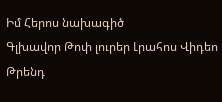Իմ Հերոս նախագիծ
Գլխավոր Թոփ լուրեր Լրահոս Վիդեո Թրենդ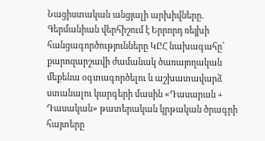Նացիստական անցյալի արխիվները. Գերմանիան վերհիշում է Երրորդ ռեյխի հանցագործությունները ԿԸՀ նախագահը՝ քարոզարշավի ժամանակ ծառայողական մեքենա օգտագործելու և աշխատավարձ ստանալու կարգերի մասին «Դասարան + Դասական» թատերական կրթական ծրագրի հայտերը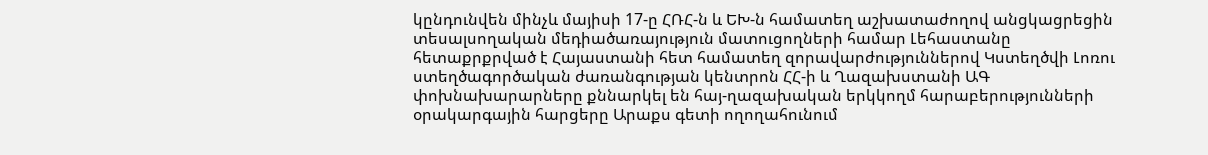կընդունվեն մինչև մայիսի 17-ը ՀՌՀ-ն և ԵԽ-ն համատեղ աշխատաժողով անցկացրեցին տեսալսողական մեդիածառայություն մատուցողների համար Լեհաստանը հետաքրքրված է Հայաստանի հետ համատեղ զորավարժություններով Կստեղծվի Լոռու ստեղծագործական ժառանգության կենտրոն ՀՀ-ի և Ղազախստանի ԱԳ փոխնախարարները քննարկել են հայ-ղազախական երկկողմ հարաբերությունների օրակարգային հարցերը Արաքս գետի ողողահունում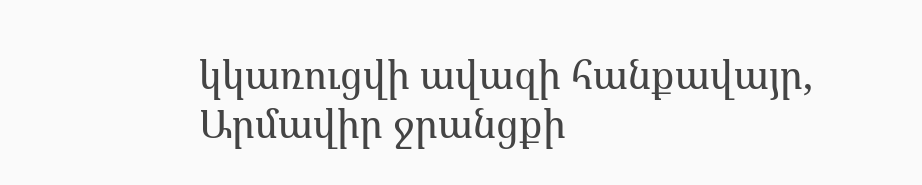կկառուցվի ավազի հանքավայր, Արմավիր ջրանցքի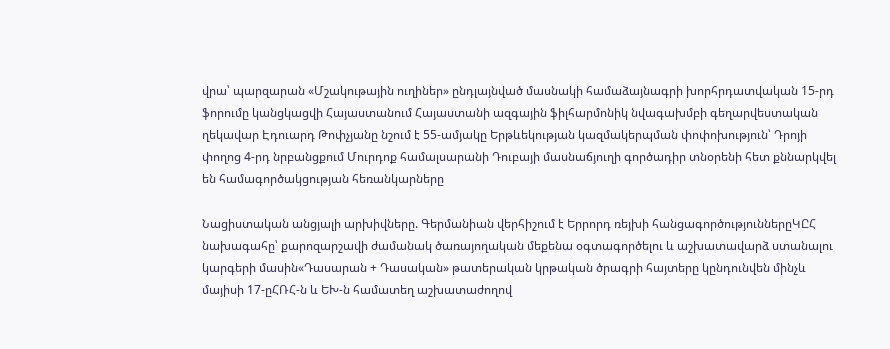վրա՝ պարզարան «Մշակութային ուղիներ» ընդլայնված մասնակի համաձայնագրի խորհրդատվական 15-րդ ֆորումը կանցկացվի Հայաստանում Հայաստանի ազգային ֆիլհարմոնիկ նվագախմբի գեղարվեստական ղեկավար Էդուարդ Թոփչյանը նշում է 55-ամյակը Երթևեկության կազմակերպման փոփոխություն՝ Դրոյի փողոց 4-րդ նրբանցքում Մուրդոք համալսարանի Դուբայի մասնաճյուղի գործադիր տնօրենի հետ քննարկվել են համագործակցության հեռանկարները

Նացիստական անցյալի արխիվները. Գերմանիան վերհիշում է Երրորդ ռեյխի հանցագործություններըԿԸՀ նախագահը՝ քարոզարշավի ժամանակ ծառայողական մեքենա օգտագործելու և աշխատավարձ ստանալու կարգերի մասին«Դասարան + Դասական» թատերական կրթական ծրագրի հայտերը կընդունվեն մինչև մայիսի 17-ըՀՌՀ-ն և ԵԽ-ն համատեղ աշխատաժողով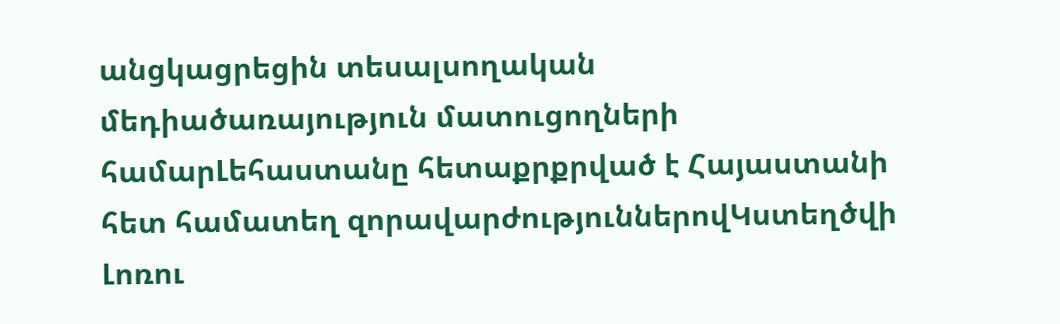անցկացրեցին տեսալսողական մեդիածառայություն մատուցողների համարԼեհաստանը հետաքրքրված է Հայաստանի հետ համատեղ զորավարժություններովԿստեղծվի Լոռու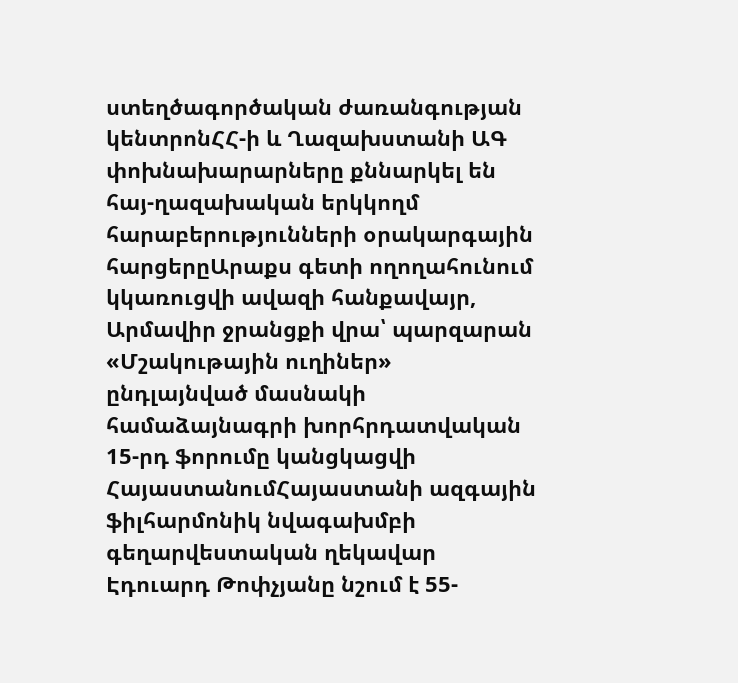ստեղծագործական ժառանգության կենտրոնՀՀ-ի և Ղազախստանի ԱԳ փոխնախարարները քննարկել են հայ-ղազախական երկկողմ հարաբերությունների օրակարգային հարցերըԱրաքս գետի ողողահունում կկառուցվի ավազի հանքավայր, Արմավիր ջրանցքի վրա՝ պարզարան «Մշակութային ուղիներ» ընդլայնված մասնակի համաձայնագրի խորհրդատվական 15-րդ ֆորումը կանցկացվի ՀայաստանումՀայաստանի ազգային ֆիլհարմոնիկ նվագախմբի գեղարվեստական ղեկավար Էդուարդ Թոփչյանը նշում է 55-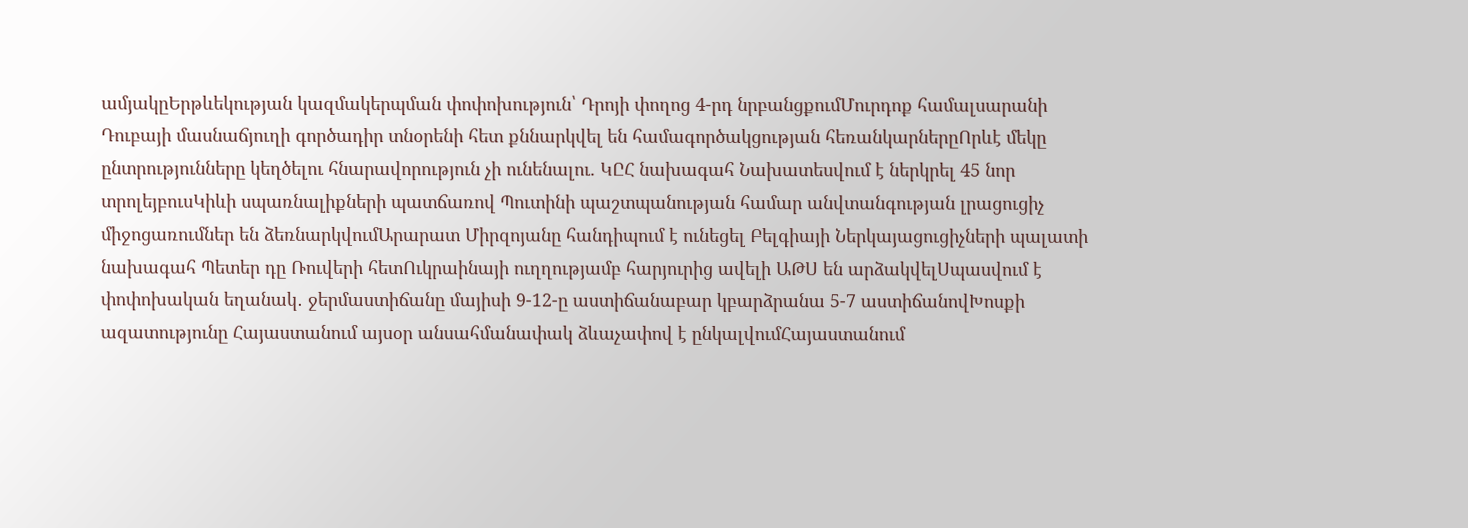ամյակըԵրթևեկության կազմակերպման փոփոխություն՝ Դրոյի փողոց 4-րդ նրբանցքումՄուրդոք համալսարանի Դուբայի մասնաճյուղի գործադիր տնօրենի հետ քննարկվել են համագործակցության հեռանկարներըՈրևէ մեկը ընտրությունները կեղծելու հնարավորություն չի ունենալու. ԿԸՀ նախագահ Նախատեսվում է ներկրել 45 նոր տրոլեյբուսԿիևի սպառնալիքների պատճառով Պուտինի պաշտպանության համար անվտանգության լրացուցիչ միջոցառումներ են ձեռնարկվումԱրարատ Միրզոյանը հանդիպում է ունեցել Բելգիայի Ներկայացուցիչների պալատի նախագահ Պետեր դը Ռուվերի հետՈւկրաինայի ուղղությամբ հարյուրից ավելի ԱԹՍ են արձակվելՍպասվում է փոփոխական եղանակ․ ջերմաստիճանը մայիսի 9-12-ը աստիճանաբար կբարձրանա 5-7 աստիճանովԽոսքի ազատությունը Հայաստանում այսօր անսահմանափակ ձևաչափով է ընկալվումՀայաստանում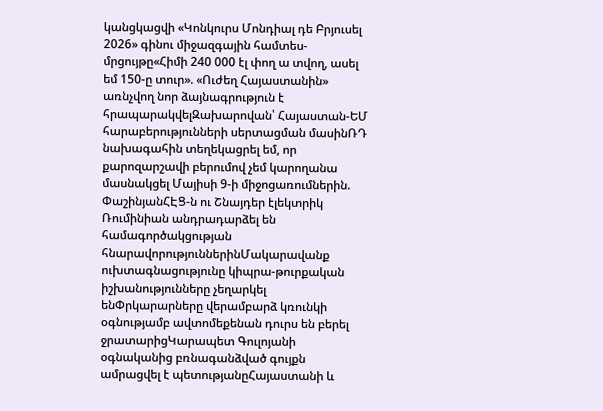կանցկացվի «Կոնկուրս Մոնդիալ դե Բրյուսել 2026» գինու միջազգային համտես-մրցույթը«Հիմի 240 000 էլ փող ա տվող, ասել եմ 150-ը տուր». «Ուժեղ Հայաստանին» առնչվող նոր ձայնագրություն է հրապարակվելԶախարովան՝ Հայաստան-ԵՄ հարաբերությունների սերտացման մասինՌԴ նախագահին տեղեկացրել եմ, որ քարոզարշավի բերումով չեմ կարողանա մասնակցել Մայիսի 9-ի միջոցառումներին. ՓաշինյանՀԷՑ-ն ու Շնայդեր էլեկտրիկ Ռումինիան անդրադարձել են համագործակցության հնարավորություններինՄակարավանք ուխտագնացությունը կիպրա-թուրքական իշխանությունները չեղարկել ենՓրկարարները վերամբարձ կռունկի օգնությամբ ավտոմեքենան դուրս են բերել ջրատարիցԿարապետ Գուլոյանի օգնականից բռնագանձված գույքն ամրացվել է պետությանըՀայաստանի և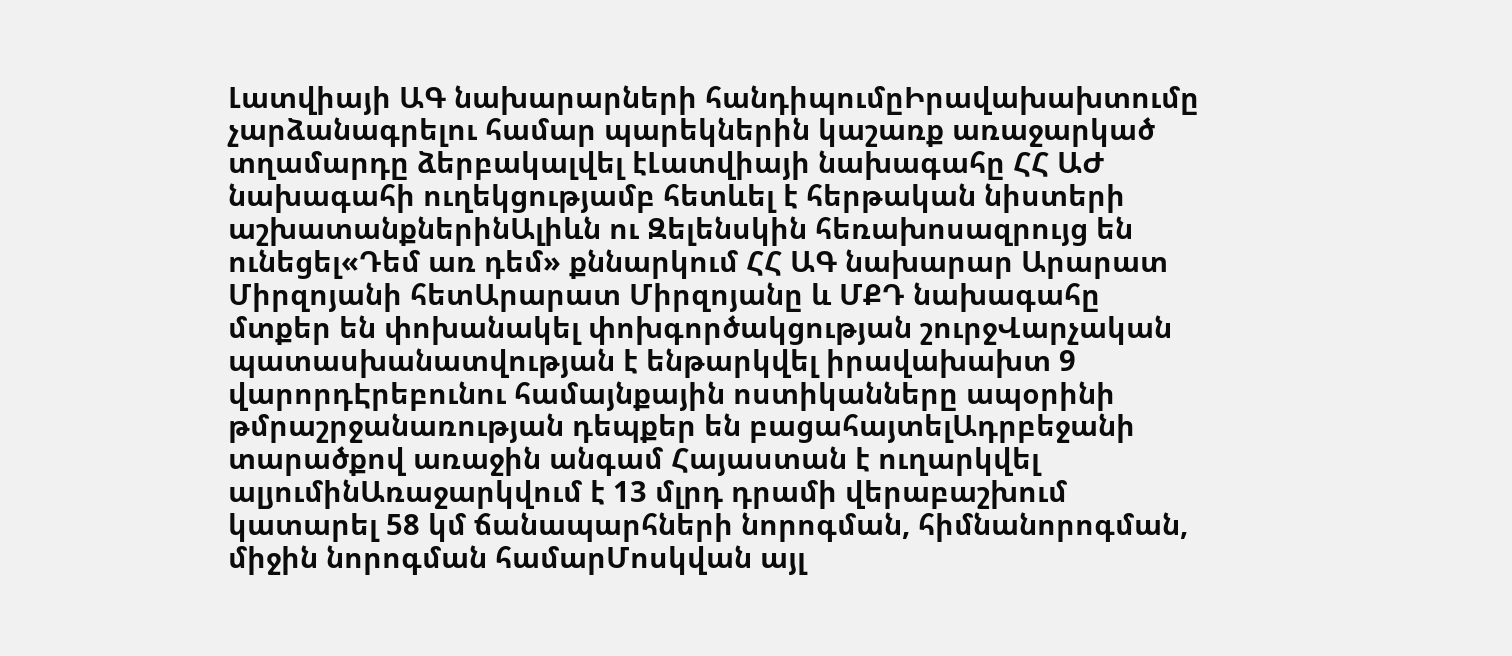Լատվիայի ԱԳ նախարարների հանդիպումըԻրավախախտումը չարձանագրելու համար պարեկներին կաշառք առաջարկած տղամարդը ձերբակալվել էԼատվիայի նախագահը ՀՀ ԱԺ նախագահի ուղեկցությամբ հետևել է հերթական նիստերի աշխատանքներինԱլիևն ու Զելենսկին հեռախոսազրույց են ունեցել«Դեմ առ դեմ» քննարկում ՀՀ ԱԳ նախարար Արարատ Միրզոյանի հետԱրարատ Միրզոյանը և ՄՔԴ նախագահը մտքեր են փոխանակել փոխգործակցության շուրջՎարչական պատասխանատվության է ենթարկվել իրավախախտ 9 վարորդԷրեբունու համայնքային ոստիկանները ապօրինի թմրաշրջանառության դեպքեր են բացահայտելԱդրբեջանի տարածքով առաջին անգամ Հայաստան է ուղարկվել ալյումինԱռաջարկվում է 13 մլրդ դրամի վերաբաշխում կատարել 58 կմ ճանապարհների նորոգման, հիմնանորոգման, միջին նորոգման համարՄոսկվան այլ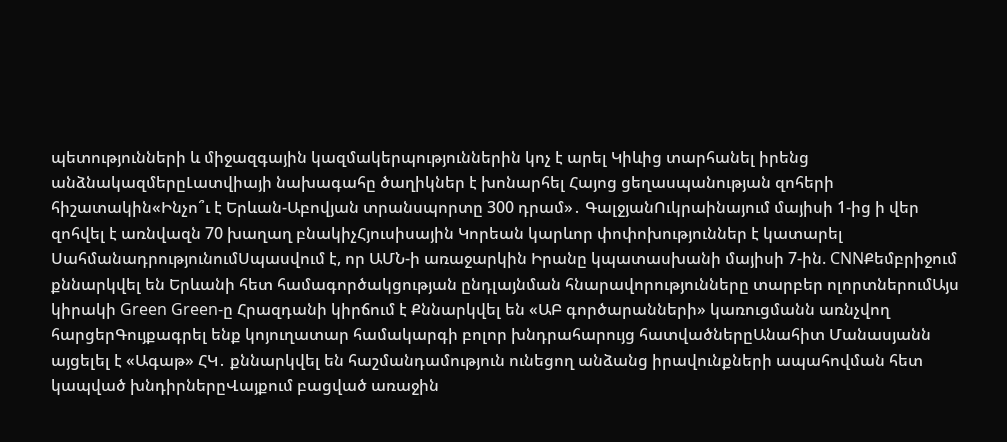պետությունների և միջազգային կազմակերպություններին կոչ է արել Կիևից տարհանել իրենց անձնակազմերըԼատվիայի նախագահը ծաղիկներ է խոնարհել Հայոց ցեղասպանության զոհերի հիշատակին«Ինչո՞ւ է Երևան-Աբովյան տրանսպորտը 300 դրամ»․ ԳալջյանՈւկրաինայում մայիսի 1-ից ի վեր զոհվել է առնվազն 70 խաղաղ բնակիչՀյուսիսային Կորեան կարևոր փոփոխություններ է կատարել ՍահմանադրությունումՍպասվում է, որ ԱՄՆ-ի առաջարկին Իրանը կպատասխանի մայիսի 7-ին. CNNՔեմբրիջում քննարկվել են Երևանի հետ համագործակցության ընդլայնման հնարավորությունները տարբեր ոլորտներումԱյս կիրակի Green Green-ը Հրազդանի կիրճում է Քննարկվել են «ԱԲ գործարանների» կառուցմանն առնչվող հարցերԳույքագրել ենք կոյուղատար համակարգի բոլոր խնդրահարույց հատվածներըԱնահիտ Մանասյանն այցելել է «Ագաթ» ՀԿ․ քննարկվել են հաշմանդամություն ունեցող անձանց իրավունքների ապահովման հետ կապված խնդիրներըՎայքում բացված առաջին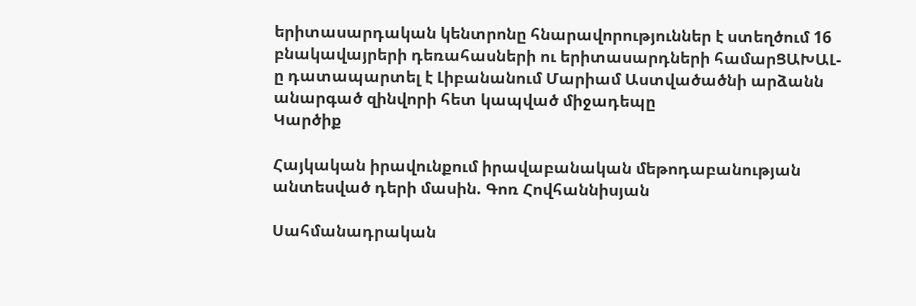երիտասարդական կենտրոնը հնարավորություններ է ստեղծում 16 բնակավայրերի դեռահասների ու երիտասարդների համարՑԱԽԱԼ-ը դատապարտել է Լիբանանում Մարիամ Աստվածածնի արձանն անարգած զինվորի հետ կապված միջադեպը
Կարծիք

Հայկական իրավունքում իրավաբանական մեթոդաբանության անտեսված դերի մասին. Գոռ Հովհաննիսյան

Սահմանադրական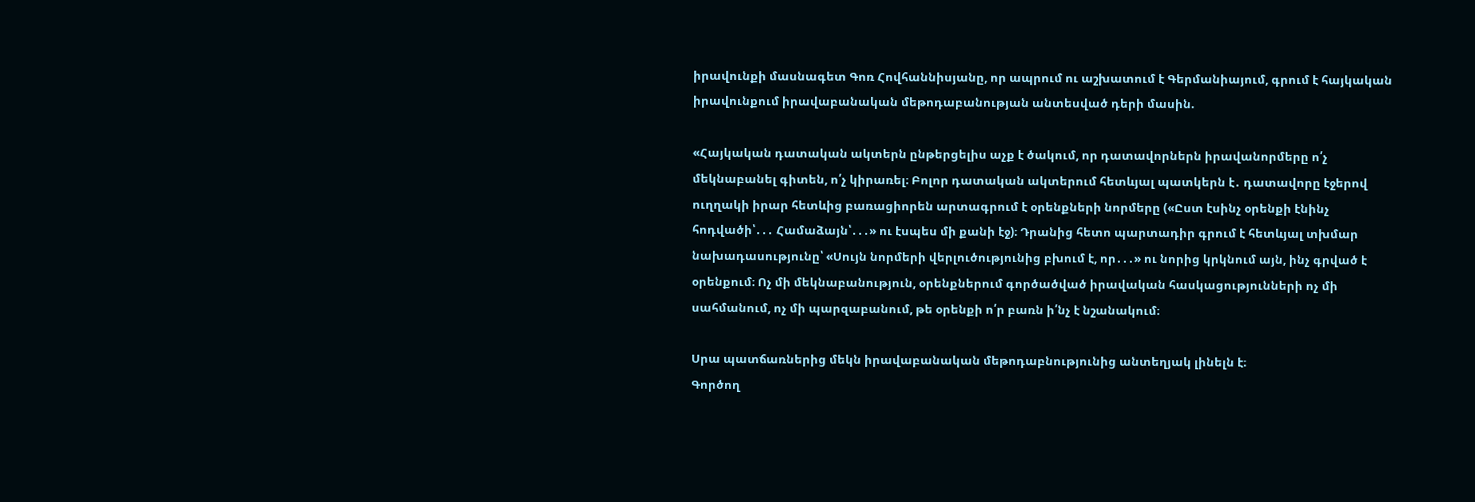իրավունքի մասնագետ Գոռ Հովհաննիսյանը, որ ապրում ու աշխատում է Գերմանիայում, գրում է հայկական իրավունքում իրավաբանական մեթոդաբանության անտեսված դերի մասին.

«Հայկական դատական ակտերն ընթերցելիս աչք է ծակում, որ դատավորներն իրավանորմերը ո՛չ մեկնաբանել գիտեն, ո՛չ կիրառել։ Բոլոր դատական ակտերում հետևյալ պատկերն է․ դատավորը էջերով ուղղակի իրար հետևից բառացիորեն արտագրում է օրենքների նորմերը («Ըստ էսինչ օրենքի էնինչ հոդվածի՝․․․ Համաձայն՝․․․» ու էսպես մի քանի էջ)։ Դրանից հետո պարտադիր գրում է հետևյալ տխմար նախադասությունը՝ «Սույն նորմերի վերլուծությունից բխում է, որ․․․» ու նորից կրկնում այն, ինչ գրված է օրենքում։ Ոչ մի մեկնաբանություն, օրենքներում գործածված իրավական հասկացությունների ոչ մի սահմանում, ոչ մի պարզաբանում, թե օրենքի ո՛ր բառն ի՛նչ է նշանակում։

Սրա պատճառներից մեկն իրավաբանական մեթոդաբնությունից անտեղյակ լինելն է։
Գործող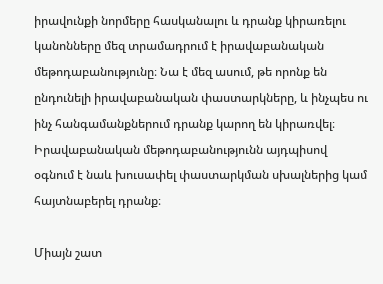իրավունքի նորմերը հասկանալու և դրանք կիրառելու կանոնները մեզ տրամադրում է իրավաբանական մեթոդաբանությունը։ Նա է մեզ ասում, թե որոնք են ընդունելի իրավաբանական փաստարկները, և ինչպես ու ինչ հանգամանքներում դրանք կարող են կիրառվել։ Իրավաբանական մեթոդաբանությունն այդպիսով օգնում է նաև խուսափել փաստարկման սխալներից կամ հայտնաբերել դրանք։

Միայն շատ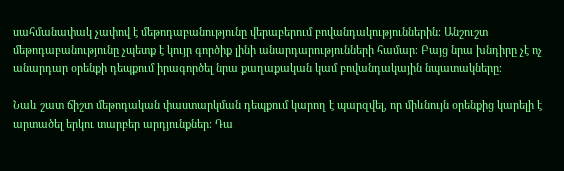սահմանափակ չափով է մեթոդաբանությունը վերաբերում բովանդակություններին։ Անշուշտ մեթոդաբանությունը չպետք է կույր գործիք լինի անարդարությունների համար։ Բայց նրա խնդիրը չէ ոչ անարդար օրենքի դեպքում իրագործել նրա քաղաքական կամ բովանդակային նպատակները։

Նաև շատ ճիշտ մեթոդական փաստարկման դեպքում կարող է պարզվել, որ միևնույն օրենքից կարելի է արտածել երկու տարբեր արդյունքներ։ Դա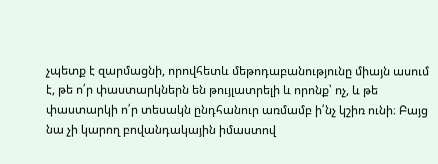չպետք է զարմացնի, որովհետև մեթոդաբանությունը միայն ասում է, թե ո՛ր փաստարկներն են թույլատրելի և որոնք՝ ոչ, և թե փաստարկի ո՛ր տեսակն ընդհանուր առմամբ ի՛նչ կշիռ ունի։ Բայց նա չի կարող բովանդակային իմաստով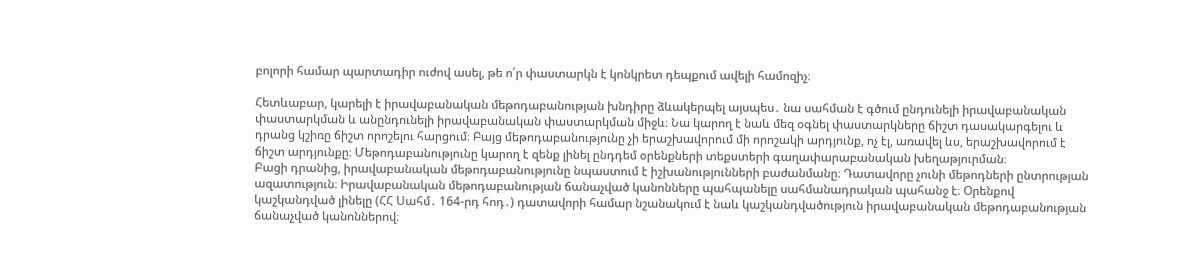բոլորի համար պարտադիր ուժով ասել, թե ո՛ր փաստարկն է կոնկրետ դեպքում ավելի համոզիչ։

Հետևաբար, կարելի է իրավաբանական մեթոդաբանության խնդիրը ձևակերպել այսպես․ նա սահման է գծում ընդունելի իրավաբանական փաստարկման և անընդունելի իրավաբանական փաստարկման միջև։ Նա կարող է նաև մեզ օգնել փաստարկները ճիշտ դասակարգելու և դրանց կշիռը ճիշտ որոշելու հարցում։ Բայց մեթոդաբանությունը չի երաշխավորում մի որոշակի արդյունք, ոչ էլ, առավել ևս, երաշխավորում է ճիշտ արդյունքը։ Մեթոդաբանությունը կարող է զենք լինել ընդդեմ օրենքների տեքստերի գաղափարաբանական խեղաթյուրման։
Բացի դրանից, իրավաբանական մեթոդաբանությունը նպաստում է իշխանությունների բաժանմանը։ Դատավորը չունի մեթոդների ընտրության ազատություն։ Իրավաբանական մեթոդաբանության ճանաչված կանոնները պահպանելը սահմանադրական պահանջ է։ Օրենքով կաշկանդված լինելը (ՀՀ Սահմ․ 164-րդ հոդ․) դատավորի համար նշանակում է նաև կաշկանդվածություն իրավաբանական մեթոդաբանության ճանաչված կանոններով։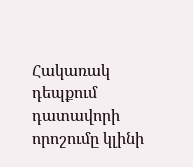Հակառակ դեպքում դատավորի որոշումը կլինի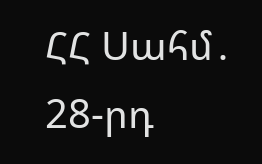ՀՀ Սահմ․ 28-րդ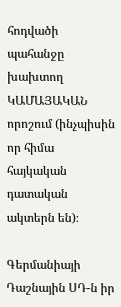հոդվածի պահանջը խախտող ԿԱՄԱՅԱԿԱՆ որոշում (ինչպիսին որ հիմա հայկական դատական ակտերն են)։

Գերմանիայի Դաշնային ՍԴ-ն իր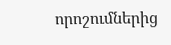որոշումներից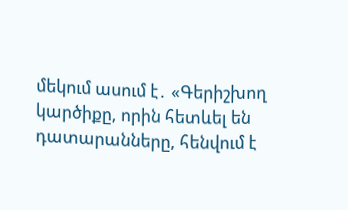մեկում ասում է․ «Գերիշխող կարծիքը, որին հետևել են դատարանները, հենվում է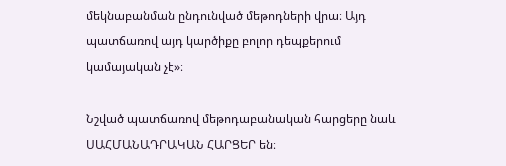մեկնաբանման ընդունված մեթոդների վրա։ Այդ պատճառով այդ կարծիքը բոլոր դեպքերում կամայական չէ»։

Նշված պատճառով մեթոդաբանական հարցերը նաև ՍԱՀՄԱՆԱԴՐԱԿԱՆ ՀԱՐՑԵՐ են։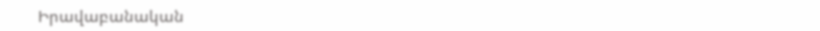Իրավաբանական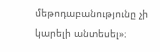մեթոդաբանությունը չի կարելի անտեսել»։